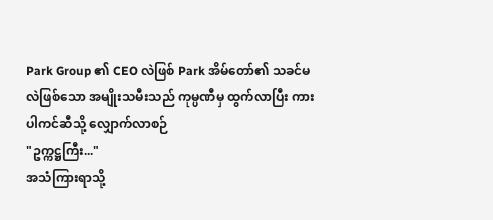Park Group ၏ CEO လဲဖြစ် Park အိမ်တော်၏ သခင်မလဲဖြစ်သော အမျိုးသမီးသည် ကုမ္ပဏီမှ ထွက်လာပြီး ကားပါကင်ဆီသို့ လျှောက်လာစဉ်
"ဥက္ကဋ္ဌကြီး..."
အသံကြားရာသို့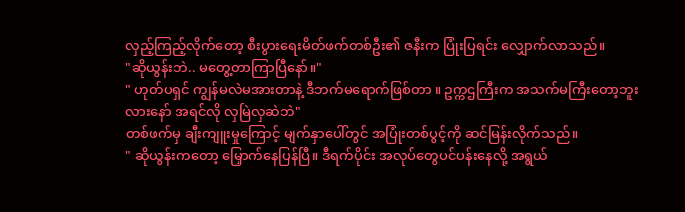လှည့်ကြည့်လိုက်တော့ စီးပွားရေးမိတ်ဖက်တစ်ဦး၏ ဇနီးက ပြုံးပြရင်း လျှောက်လာသည်။
"ဆိုယွန်းဘဲ.. မတွေ့တာကြာပြီနော်။"
" ဟုတ်ပရှင် ကျွန်မလဲမအားတာနဲ့ ဒီဘက်မရောက်ဖြစ်တာ ။ ဥက္ကဌကြီးက အသက်မကြီးတော့ဘူးလားနော် အရင်လို လှမြဲလှဆဲဘဲ"
တစ်ဖက်မှ ချီးကျူးမှုကြောင့် မျက်နှာပေါ်တွင် အပြုံးတစ်ပွင့်ကို ဆင်မြန်းလိုက်သည်။
" ဆိုယွန်းကတော့ မြှောက်နေပြန်ပြီ။ ဒီရက်ပိုင်း အလုပ်တွေပင်ပန်းနေလို့ အရွယ်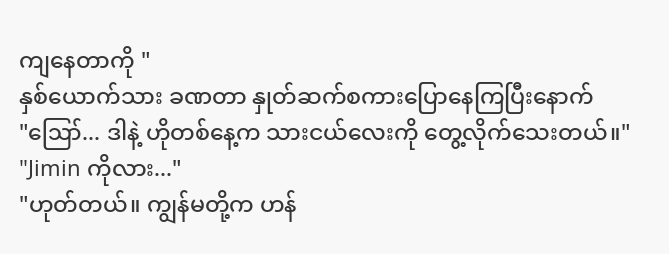ကျနေတာကို "
နှစ်ယောက်သား ခဏတာ နှုတ်ဆက်စကားပြောနေကြပြီးနောက်
"ဪ... ဒါနဲ့ ဟိုတစ်နေ့က သားငယ်လေးကို တွေ့လိုက်သေးတယ်။"
"Jimin ကိုလား..."
"ဟုတ်တယ်။ ကျွန်မတို့က ဟန်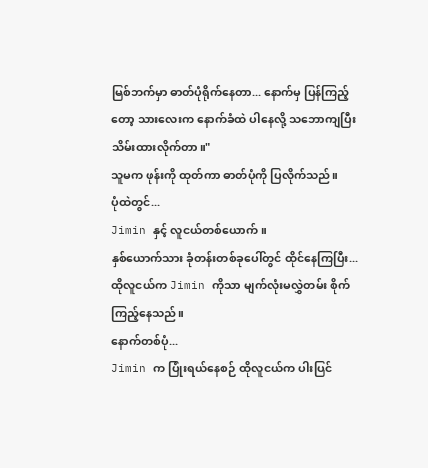မြစ်ဘက်မှာ ဓာတ်ပုံရိုက်နေတာ... နောက်မှ ပြန်ကြည့်တော့ သားလေးက နောက်ခံထဲ ပါနေလို့ သဘောကျပြီး သိမ်းထားလိုက်တာ။"
သူမက ဖုန်းကို ထုတ်ကာ ဓာတ်ပုံကို ပြလိုက်သည်။
ပုံထဲတွင်...
Jimin နှင့် လူငယ်တစ်ယောက်။
နှစ်ယောက်သား ခုံတန်းတစ်ခုပေါ်တွင် ထိုင်နေကြပြီး...
ထိုလူငယ်က Jimin ကိုသာ မျက်လုံးမလွှဲတမ်း စိုက်ကြည့်နေသည်။
နောက်တစ်ပုံ...
Jimin က ပြုံးရယ်နေစဉ် ထိုလူငယ်က ပါးပြင်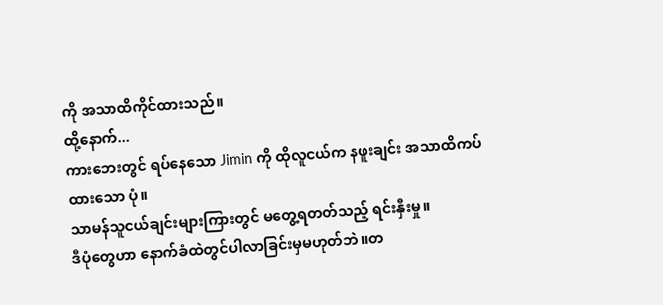ကို အသာထိကိုင်ထားသည်။
ထို့နောက်...
ကားဘေးတွင် ရပ်နေသော Jimin ကို ထိုလူငယ်က နဖူးချင်း အသာထိကပ်ထားသော ပုံ။
သာမန်သူငယ်ချင်းများကြားတွင် မတွေ့ရတတ်သည့် ရင်းနှီးမှု။
ဒီပုံတွေဟာ နောက်ခံထဲတွင်ပါလာခြင်းမှမဟုတ်ဘဲ။တ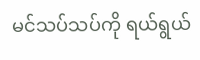မင်သပ်သပ်ကို ရယ်ရွယ်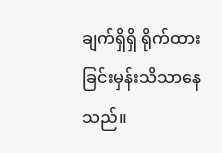ချက်ရှိရှိ ရိုက်ထားခြင်းမှန်းသိသာနေသည်။